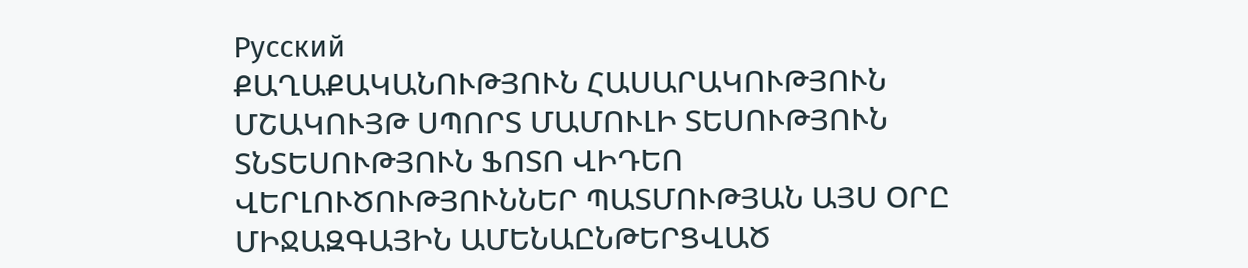Русский
ՔԱՂԱՔԱԿԱՆՈՒԹՅՈՒՆ ՀԱՍԱՐԱԿՈՒԹՅՈՒՆ ՄՇԱԿՈՒՅԹ ՍՊՈՐՏ ՄԱՄՈՒԼԻ ՏԵՍՈՒԹՅՈՒՆ ՏՆՏԵՍՈՒԹՅՈՒՆ ՖՈՏՈ ՎԻԴԵՈ ՎԵՐԼՈՒԾՈՒԹՅՈՒՆՆԵՐ ՊԱՏՄՈՒԹՅԱՆ ԱՅՍ ՕՐԸ ՄԻՋԱԶԳԱՅԻՆ ԱՄԵՆԱԸՆԹԵՐՑՎԱԾ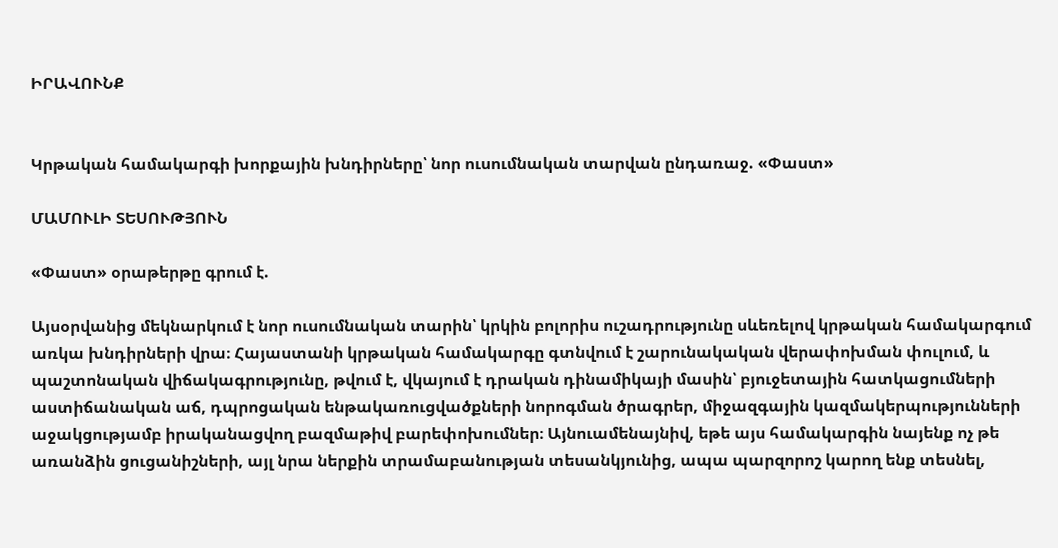ԻՐԱՎՈՒՆՔ


Կրթական համակարգի խորքային խնդիրները՝ նոր ուսումնական տարվան ընդառաջ. «Փաստ»

ՄԱՄՈՒԼԻ ՏԵՍՈՒԹՅՈՒՆ

«Փաստ» օրաթերթը գրում է.

Այսօրվանից մեկնարկում է նոր ուսումնական տարին՝ կրկին բոլորիս ուշադրությունը սևեռելով կրթական համակարգում առկա խնդիրների վրա։ Հայաստանի կրթական համակարգը գտնվում է շարունակական վերափոխման փուլում, և պաշտոնական վիճակագրությունը, թվում է, վկայում է դրական դինամիկայի մասին՝ բյուջետային հատկացումների աստիճանական աճ, դպրոցական ենթակառուցվածքների նորոգման ծրագրեր, միջազգային կազմակերպությունների աջակցությամբ իրականացվող բազմաթիվ բարեփոխումներ։ Այնուամենայնիվ, եթե այս համակարգին նայենք ոչ թե առանձին ցուցանիշների, այլ նրա ներքին տրամաբանության տեսանկյունից, ապա պարզորոշ կարող ենք տեսնել,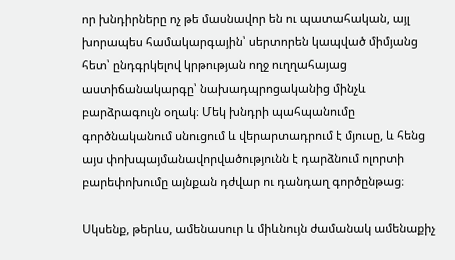որ խնդիրները ոչ թե մասնավոր են ու պատահական, այլ խորապես համակարգային՝ սերտորեն կապված միմյանց հետ՝ ընդգրկելով կրթության ողջ ուղղահայաց աստիճանակարգը՝ նախադպրոցականից մինչև բարձրագույն օղակ։ Մեկ խնդրի պահպանումը գործնականում սնուցում և վերարտադրում է մյուսը, և հենց այս փոխպայմանավորվածությունն է դարձնում ոլորտի բարեփոխումը այնքան դժվար ու դանդաղ գործընթաց։

Սկսենք, թերևս, ամենասուր և միևնույն ժամանակ ամենաքիչ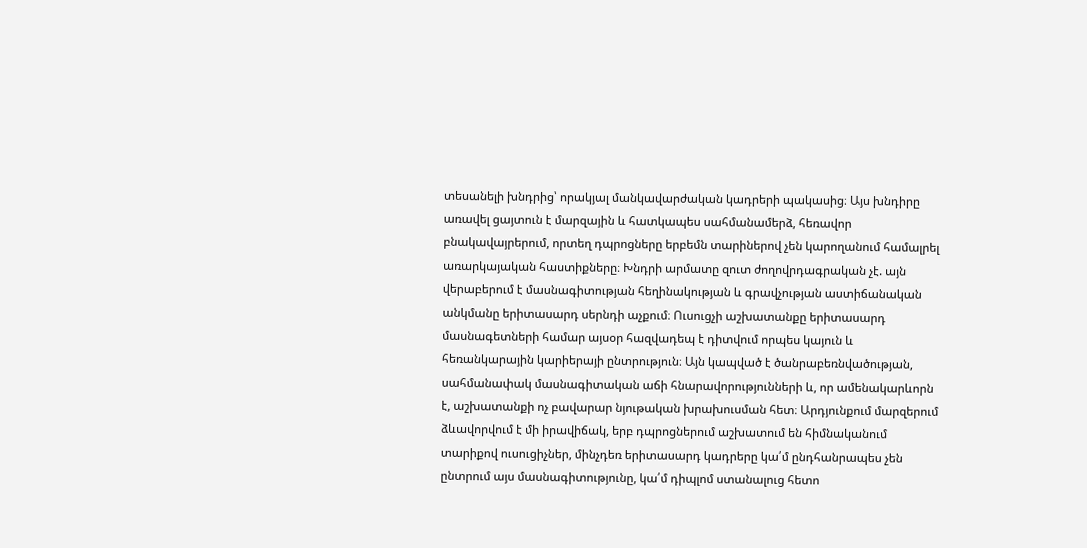տեսանելի խնդրից՝ որակյալ մանկավարժական կադրերի պակասից։ Այս խնդիրը առավել ցայտուն է մարզային և հատկապես սահմանամերձ, հեռավոր բնակավայրերում, որտեղ դպրոցները երբեմն տարիներով չեն կարողանում համալրել առարկայական հաստիքները։ Խնդրի արմատը զուտ ժողովրդագրական չէ. այն վերաբերում է մասնագիտության հեղինակության և գրավչության աստիճանական անկմանը երիտասարդ սերնդի աչքում։ Ուսուցչի աշխատանքը երիտասարդ մասնագետների համար այսօր հազվադեպ է դիտվում որպես կայուն և հեռանկարային կարիերայի ընտրություն։ Այն կապված է ծանրաբեռնվածության, սահմանափակ մասնագիտական աճի հնարավորությունների և, որ ամենակարևորն է, աշխատանքի ոչ բավարար նյութական խրախուսման հետ։ Արդյունքում մարզերում ձևավորվում է մի իրավիճակ, երբ դպրոցներում աշխատում են հիմնականում տարիքով ուսուցիչներ, մինչդեռ երիտասարդ կադրերը կա՛մ ընդհանրապես չեն ընտրում այս մասնագիտությունը, կա՛մ դիպլոմ ստանալուց հետո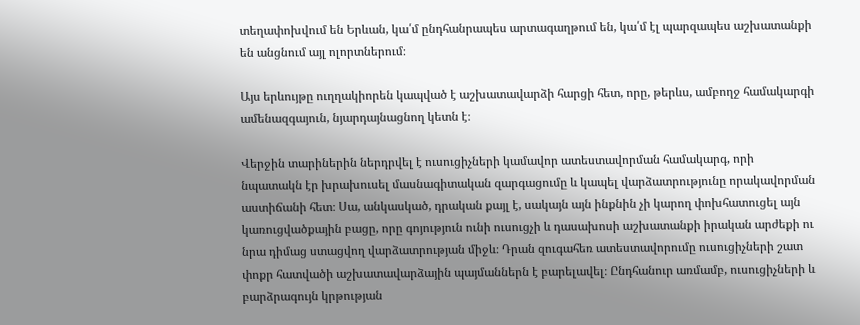տեղափոխվում են Երևան, կա՛մ ընդհանրապես արտագաղթում են, կա՛մ էլ պարզապես աշխատանքի են անցնում այլ ոլորտներում։

Այս երևույթը ուղղակիորեն կապված է աշխատավարձի հարցի հետ, որը, թերևս, ամբողջ համակարգի ամենազգայուն, նյարդայնացնող կետն է։

Վերջին տարիներին ներդրվել է ուսուցիչների կամավոր ատեստավորման համակարգ, որի նպատակն էր խրախուսել մասնագիտական զարգացումը և կապել վարձատրությունը որակավորման աստիճանի հետ։ Սա, անկասկած, դրական քայլ է, սակայն այն ինքնին չի կարող փոխհատուցել այն կառուցվածքային բացը, որը գոյություն ունի ուսուցչի և դասախոսի աշխատանքի իրական արժեքի ու նրա դիմաց ստացվող վարձատրության միջև։ Դրան զուգահեռ ատեստավորումը ուսուցիչների շատ փոքր հատվածի աշխատավարձային պայմաններն է բարելավել։ Ընդհանուր առմամբ, ուսուցիչների և բարձրագույն կրթության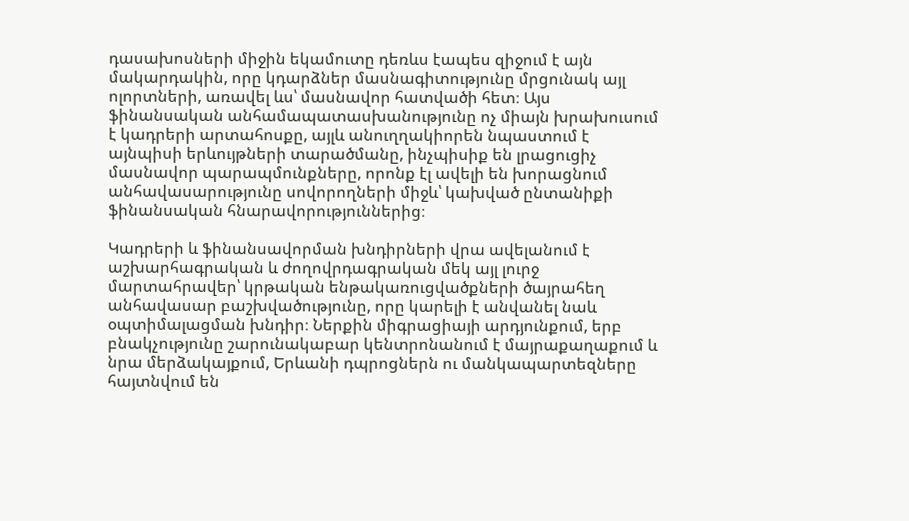դասախոսների միջին եկամուտը դեռևս էապես զիջում է այն մակարդակին, որը կդարձներ մասնագիտությունը մրցունակ այլ ոլորտների, առավել ևս՝ մասնավոր հատվածի հետ։ Այս ֆինանսական անհամապատասխանությունը ոչ միայն խրախուսում է կադրերի արտահոսքը, այլև անուղղակիորեն նպաստում է այնպիսի երևույթների տարածմանը, ինչպիսիք են լրացուցիչ մասնավոր պարապմունքները, որոնք էլ ավելի են խորացնում անհավասարությունը սովորողների միջև՝ կախված ընտանիքի ֆինանսական հնարավորություններից։

Կադրերի և ֆինանսավորման խնդիրների վրա ավելանում է աշխարհագրական և ժողովրդագրական մեկ այլ լուրջ մարտահրավեր՝ կրթական ենթակառուցվածքների ծայրահեղ անհավասար բաշխվածությունը, որը կարելի է անվանել նաև օպտիմալացման խնդիր։ Ներքին միգրացիայի արդյունքում, երբ բնակչությունը շարունակաբար կենտրոնանում է մայրաքաղաքում և նրա մերձակայքում, Երևանի դպրոցներն ու մանկապարտեզները հայտնվում են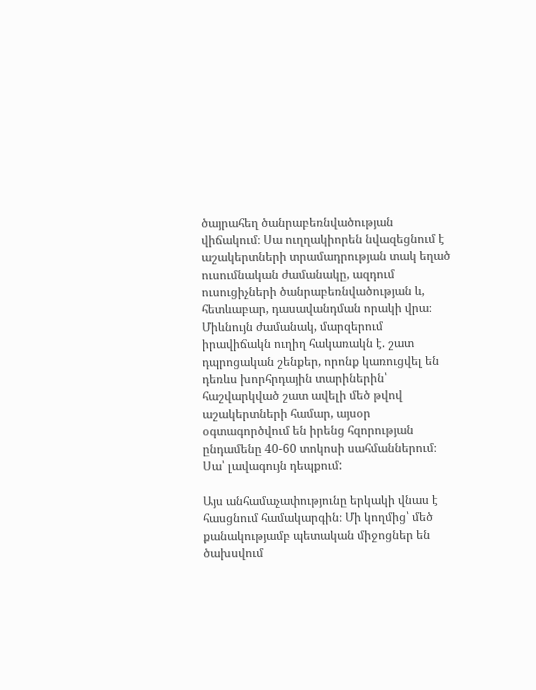ծայրահեղ ծանրաբեռնվածության վիճակում։ Սա ուղղակիորեն նվազեցնում է աշակերտների տրամադրության տակ եղած ուսումնական ժամանակը, ազդում ուսուցիչների ծանրաբեռնվածության և, հետևաբար, դասավանդման որակի վրա։ Միևնույն ժամանակ, մարզերում իրավիճակն ուղիղ հակառակն է. շատ դպրոցական շենքեր, որոնք կառուցվել են դեռևս խորհրդային տարիներին՝ հաշվարկված շատ ավելի մեծ թվով աշակերտների համար, այսօր օգտագործվում են իրենց հզորության ընդամենը 40-60 տոկոսի սահմաններում։ Սա՝ լավագույն դեպքում:

Այս անհամաչափությունը երկակի վնաս է հասցնում համակարգին։ Մի կողմից՝ մեծ քանակությամբ պետական միջոցներ են ծախսվում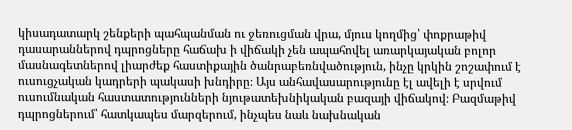կիսադատարկ շենքերի պահպանման ու ջեռուցման վրա, մյուս կողմից՝ փոքրաթիվ դասարաններով դպրոցները հաճախ ի վիճակի չեն ապահովել առարկայական բոլոր մասնագետներով լիարժեք հաստիքային ծանրաբեռնվածություն, ինչը կրկին շոշափում է ուսուցչական կադրերի պակասի խնդիրը։ Այս անհավասարությունը էլ ավելի է սրվում ուսումնական հաստատությունների նյութատեխնիկական բազայի վիճակով։ Բազմաթիվ դպրոցներում՝ հատկապես մարզերում, ինչպես նաև նախնական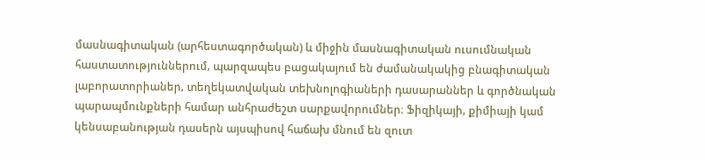մասնագիտական (արհեստագործական) և միջին մասնագիտական ուսումնական հաստատություններում, պարզապես բացակայում են ժամանակակից բնագիտական լաբորատորիաներ, տեղեկատվական տեխնոլոգիաների դասարաններ և գործնական պարապմունքների համար անհրաժեշտ սարքավորումներ։ Ֆիզիկայի, քիմիայի կամ կենսաբանության դասերն այսպիսով հաճախ մնում են զուտ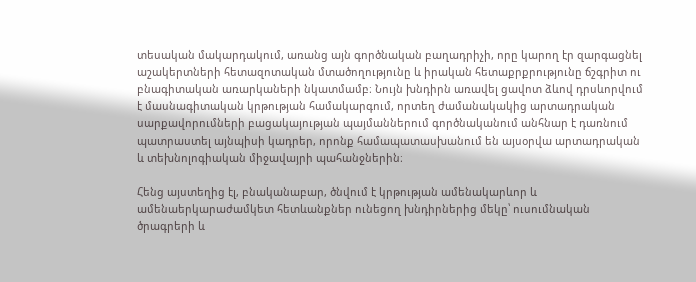տեսական մակարդակում, առանց այն գործնական բաղադրիչի, որը կարող էր զարգացնել աշակերտների հետազոտական մտածողությունը և իրական հետաքրքրությունը ճշգրիտ ու բնագիտական առարկաների նկատմամբ։ Նույն խնդիրն առավել ցավոտ ձևով դրսևորվում է մասնագիտական կրթության համակարգում, որտեղ ժամանակակից արտադրական սարքավորումների բացակայության պայմաններում գործնականում անհնար է դառնում պատրաստել այնպիսի կադրեր, որոնք համապատասխանում են այսօրվա արտադրական և տեխնոլոգիական միջավայրի պահանջներին։

Հենց այստեղից էլ, բնականաբար, ծնվում է կրթության ամենակարևոր և ամենաերկարաժամկետ հետևանքներ ունեցող խնդիրներից մեկը՝ ուսումնական ծրագրերի և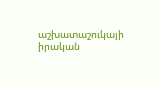աշխատաշուկայի իրական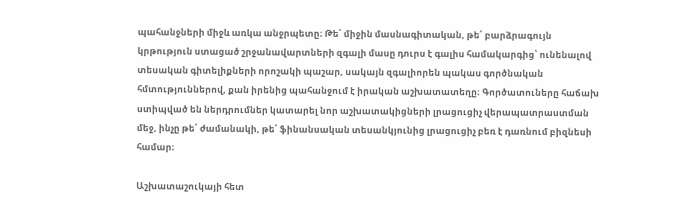պահանջների միջև առկա անջրպետը։ Թե՛ միջին մասնագիտական, թե՛ բարձրագույն կրթություն ստացած շրջանավարտների զգալի մասը դուրս է գալիս համակարգից՝ ունենալով տեսական գիտելիքների որոշակի պաշար, սակայն զգալիորեն պակաս գործնական հմտություններով, քան իրենից պահանջում է իրական աշխատատեղը։ Գործատուները հաճախ ստիպված են ներդրումներ կատարել նոր աշխատակիցների լրացուցիչ վերապատրաստման մեջ, ինչը թե՛ ժամանակի, թե՛ ֆինանսական տեսանկյունից լրացուցիչ բեռ է դառնում բիզնեսի համար։

Աշխատաշուկայի հետ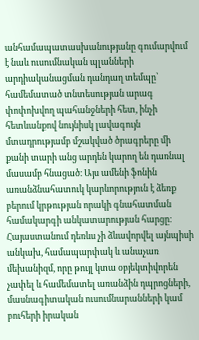անհամապատասխանությանը գումարվում է նաև ուսումնական պլանների արդիականացման դանդաղ տեմպը՝ համեմատած տնտեսության արագ փոփոխվող պահանջների հետ, ինչի հետևանքով նույնիսկ լավագույն մտադրությամբ մշակված ծրագրերը մի քանի տարի անց արդեն կարող են դառնալ մասամբ հնացած։ Այս ամենի ֆոնին առանձնահատուկ կարևորություն է ձեռք բերում կրթության որակի գնահատման համակարգի անկատարության հարցը։ Հայաստանում դեռևս չի ձևավորվել այնպիսի անկախ, համապարփակ և անաչառ մեխանիզմ, որը թույլ կտա օբյեկտիվորեն չափել և համեմատել առանձին դպրոցների, մասնագիտական ուսումնարանների կամ բուհերի իրական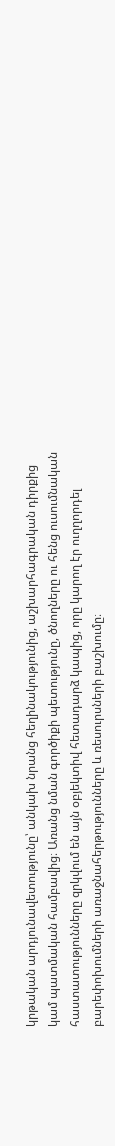կրթական արդյունավետությունը՝ անկախ նրանց հեղինակությունից, աշխարհագրական դիրքից կամ պատմական համբավից։ Առանց նման գործիքի պետությունը, ծնողները ու հենց ուսումնական հաստատությունները զրկվում են այն օբյեկտիվ հետադարձ կապից, որը կարող էր ուղղորդել բարեփոխումների առաջնահերթությունները և ռեսուրսների բաշխումը։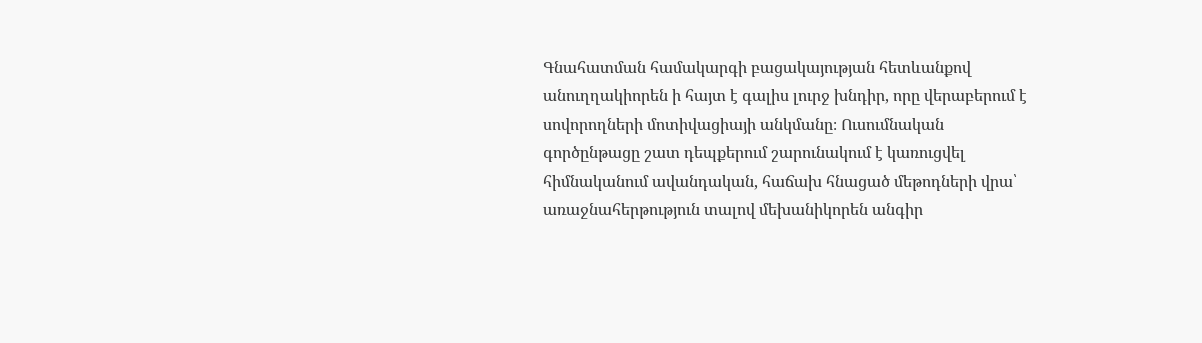Գնահատման համակարգի բացակայության հետևանքով անուղղակիորեն ի հայտ է գալիս լուրջ խնդիր, որը վերաբերում է սովորողների մոտիվացիայի անկմանը։ Ուսումնական գործընթացը շատ դեպքերում շարունակում է կառուցվել հիմնականում ավանդական, հաճախ հնացած մեթոդների վրա՝ առաջնահերթություն տալով մեխանիկորեն անգիր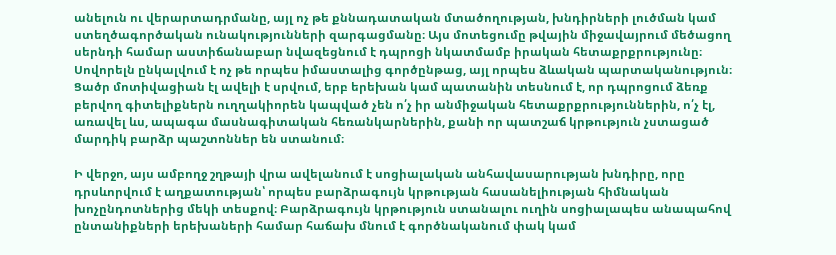անելուն ու վերարտադրմանը, այլ ոչ թե քննադատական մտածողության, խնդիրների լուծման կամ ստեղծագործական ունակությունների զարգացմանը։ Այս մոտեցումը թվային միջավայրում մեծացող սերնդի համար աստիճանաբար նվազեցնում է դպրոցի նկատմամբ իրական հետաքրքրությունը։ Սովորելն ընկալվում է ոչ թե որպես իմաստալից գործընթաց, այլ որպես ձևական պարտականություն։ Ցածր մոտիվացիան էլ ավելի է սրվում, երբ երեխան կամ պատանին տեսնում է, որ դպրոցում ձեռք բերվող գիտելիքներն ուղղակիորեն կապված չեն ո՛չ իր անմիջական հետաքրքրություններին, ո՛չ էլ, առավել ևս, ապագա մասնագիտական հեռանկարներին, քանի որ պատշաճ կրթություն չստացած մարդիկ բարձր պաշտոններ են ստանում։

Ի վերջո, այս ամբողջ շղթայի վրա ավելանում է սոցիալական անհավասարության խնդիրը, որը դրսևորվում է աղքատության՝ որպես բարձրագույն կրթության հասանելիության հիմնական խոչընդոտներից մեկի տեսքով։ Բարձրագույն կրթություն ստանալու ուղին սոցիալապես անապահով ընտանիքների երեխաների համար հաճախ մնում է գործնականում փակ կամ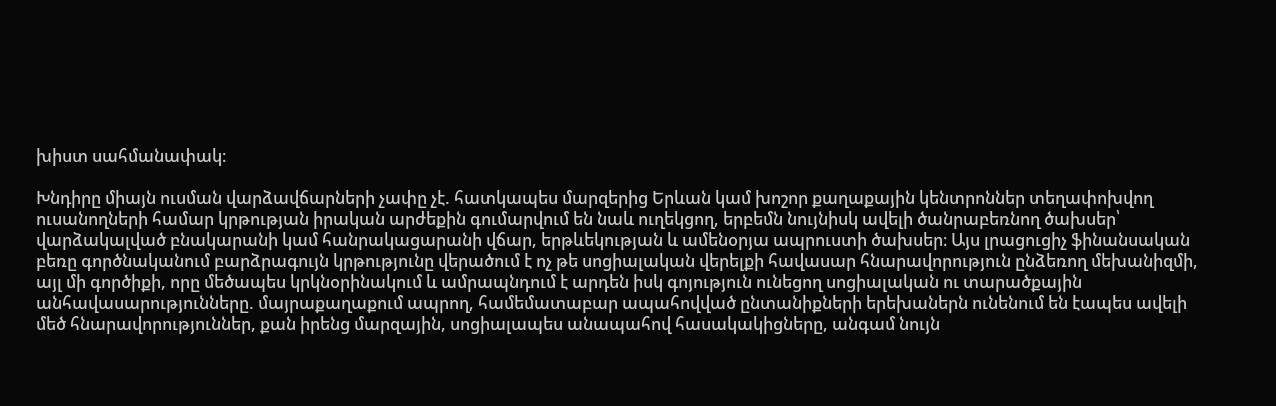խիստ սահմանափակ։

Խնդիրը միայն ուսման վարձավճարների չափը չէ. հատկապես մարզերից Երևան կամ խոշոր քաղաքային կենտրոններ տեղափոխվող ուսանողների համար կրթության իրական արժեքին գումարվում են նաև ուղեկցող, երբեմն նույնիսկ ավելի ծանրաբեռնող ծախսեր՝ վարձակալված բնակարանի կամ հանրակացարանի վճար, երթևեկության և ամենօրյա ապրուստի ծախսեր։ Այս լրացուցիչ ֆինանսական բեռը գործնականում բարձրագույն կրթությունը վերածում է ոչ թե սոցիալական վերելքի հավասար հնարավորություն ընձեռող մեխանիզմի, այլ մի գործիքի, որը մեծապես կրկնօրինակում և ամրապնդում է արդեն իսկ գոյություն ունեցող սոցիալական ու տարածքային անհավասարությունները. մայրաքաղաքում ապրող, համեմատաբար ապահովված ընտանիքների երեխաներն ունենում են էապես ավելի մեծ հնարավորություններ, քան իրենց մարզային, սոցիալապես անապահով հասակակիցները, անգամ նույն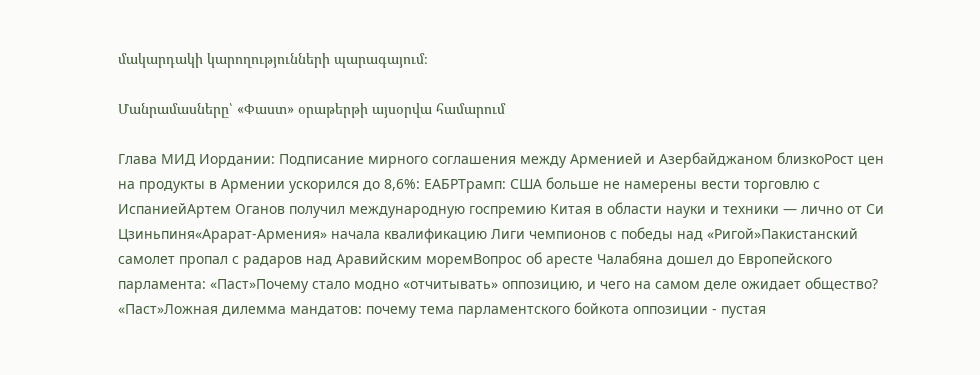մակարդակի կարողությունների պարագայում։

Մանրամասները՝ «Փաստ» օրաթերթի այսօրվա համարում

Глава МИД Иордании: Подписание мирного соглашения между Арменией и Азербайджаном близкоРост цен на продукты в Армении ускорился до 8,6%: ЕАБРТрамп: США больше не намерены вести торговлю с ИспаниейАртем Оганов получил международную госпремию Китая в области науки и техники — лично от Си Цзиньпиня«Арарат‑Армения» начала квалификацию Лиги чемпионов с победы над «Ригой»Пакистанский самолет пропал с радаров над Аравийским моремВопрос об аресте Чалабяна дошел до Европейского парламента: «Паст»Почему стало модно «отчитывать» оппозицию, и чего на самом деле ожидает общество? «Паст»Ложная дилемма мандатов: почему тема парламентского бойкота оппозиции - пустая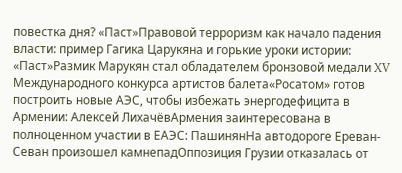повестка дня? «Паст»Правовой терроризм как начало падения власти: пример Гагика Царукяна и горькие уроки истории: «Паст»Размик Марукян стал обладателем бронзовой медали XV Международного конкурса артистов балета«Росатом» готов построить новые АЭС, чтобы избежать энергодефицита в Армении: Алексей ЛихачёвАрмения заинтересована в полноценном участии в ЕАЭС: ПашинянНа автодороге Ереван-Севан произошел камнепадОппозиция Грузии отказалась от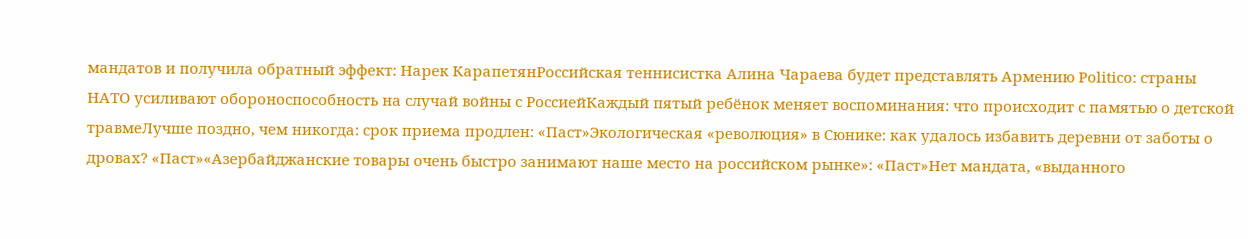мандатов и получила обратный эффект: Нарек КарапетянРоссийская теннисистка Алина Чараева будет представлять Армению Politico: страны НАТО усиливают обороноспособность на случай войны с РоссиейКаждый пятый ребёнок меняет воспоминания: что происходит с памятью о детской травмеЛучше поздно, чем никогда: срок приема продлен: «Паст»Экологическая «революция» в Сюнике: как удалось избавить деревни от заботы о дровах? «Паст»«Азербайджанские товары очень быстро занимают наше место на российском рынке»: «Паст»Нет мандата, «выданного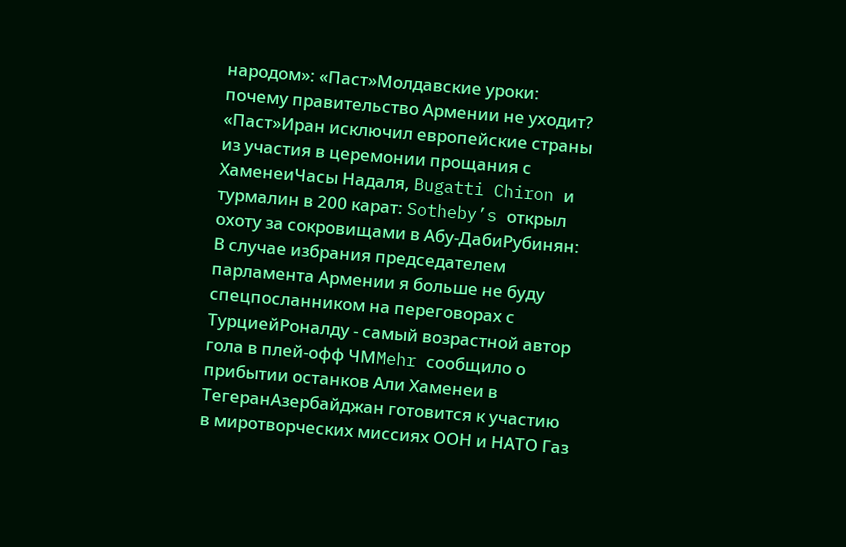народом»: «Паст»Молдавские уроки: почему правительство Армении не уходит? «Паст»Иран исключил европейские страны из участия в церемонии прощания с ХаменеиЧасы Надаля, Bugatti Chiron и турмалин в 200 карат: Sotheby’s открыл охоту за сокровищами в Абу-ДабиРубинян: В случае избрания председателем парламента Армении я больше не буду спецпосланником на переговорах с ТурциейРоналду - самый возрастной автор гола в плей-офф ЧМMehr сообщило о прибытии останков Али Хаменеи в ТегеранАзербайджан готовится к участию в миротворческих миссиях ООН и НАТО Газ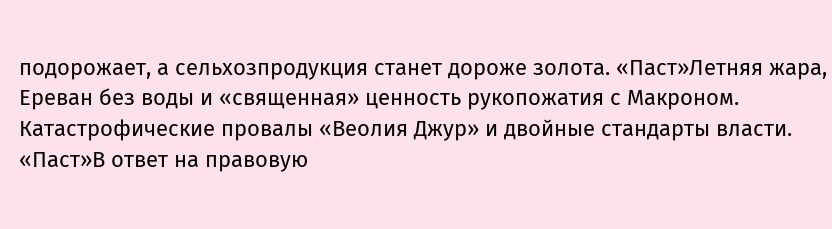подорожает, а сельхозпродукция станет дороже золота. «Паст»Летняя жара, Ереван без воды и «священная» ценность рукопожатия с Макроном. Катастрофические провалы «Веолия Джур» и двойные стандарты власти. «Паст»В ответ на правовую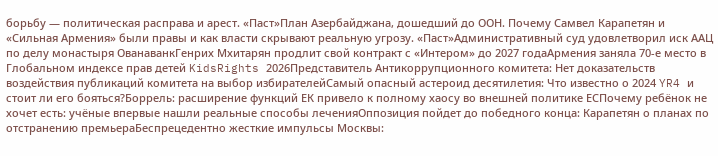борьбу — политическая расправа и арест. «Паст»План Азербайджана, дошедший до ООН. Почему Самвел Карапетян и «Сильная Армения» были правы и как власти скрывают реальную угрозу. «Паст»Административный суд удовлетворил иск ААЦ по делу монастыря ОванаванкГенрих Мхитарян продлит свой контракт с «Интером» до 2027 годаАрмения заняла 70-е место в Глобальном индексе прав детей KidsRights 2026Представитель Антикоррупционного комитета: Нет доказательств воздействия публикаций комитета на выбор избирателейСамый опасный астероид десятилетия: Что известно о 2024 YR4 и стоит ли его бояться?Боррель: расширение функций ЕК привело к полному хаосу во внешней политике ЕСПочему ребёнок не хочет есть: учёные впервые нашли реальные способы леченияОппозиция пойдет до победного конца: Карапетян о планах по отстранению премьераБеспрецедентно жесткие импульсы Москвы: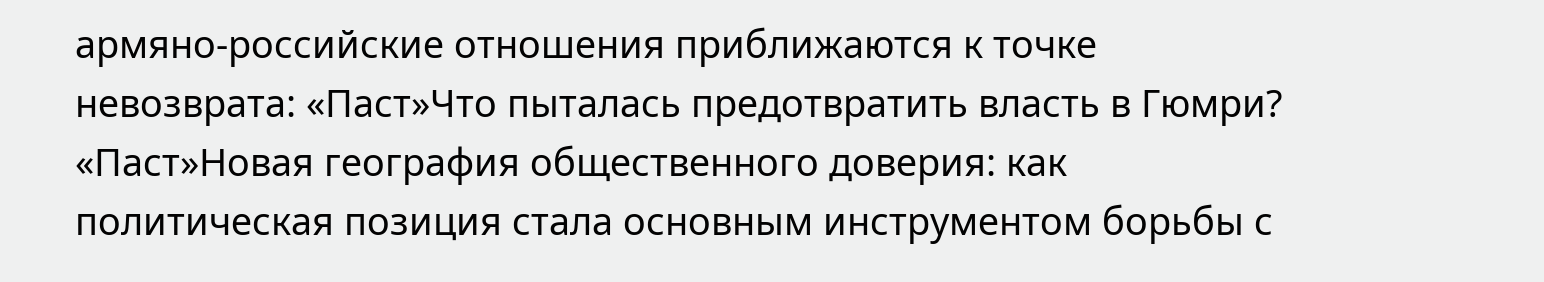армяно-российские отношения приближаются к точке невозврата: «Паст»Что пыталась предотвратить власть в Гюмри? «Паст»Новая география общественного доверия: как политическая позиция стала основным инструментом борьбы с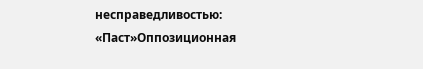несправедливостью: «Паст»Оппозиционная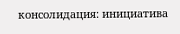консолидация: инициатива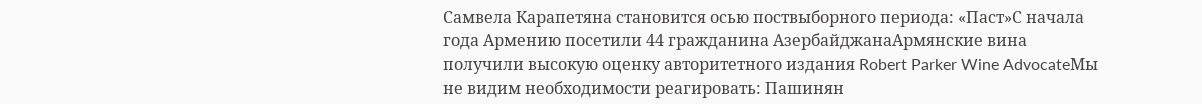Самвела Карапетяна становится осью поствыборного периода: «Паст»С начала года Армению посетили 44 гражданина АзербайджанаАрмянские вина получили высокую оценку авторитетного издания Robert Parker Wine AdvocateМы не видим необходимости реагировать: Пашинян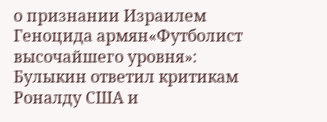о признании Израилем Геноцида армян«Футболист высочайшего уровня»: Булыкин ответил критикам Роналду США и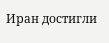Иран достигли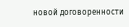новой договоренности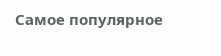Самое популярное